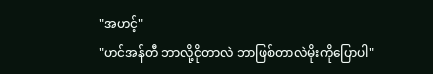"အဟင့်"
"ဟင်အန်တီ ဘာလို့ငိုတာလဲ ဘာဖြစ်တာလဲမိုးကိုပြောပါ"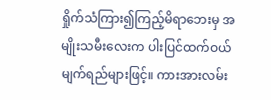ရှိုက်သံကြား၍ကြည့်မိရာဘေးမှ အမျိုးသမီးလေးက ပါးပြင်ထက်ဝယ်မျက်ရည်များဖြင့်။ ကားအားလမ်း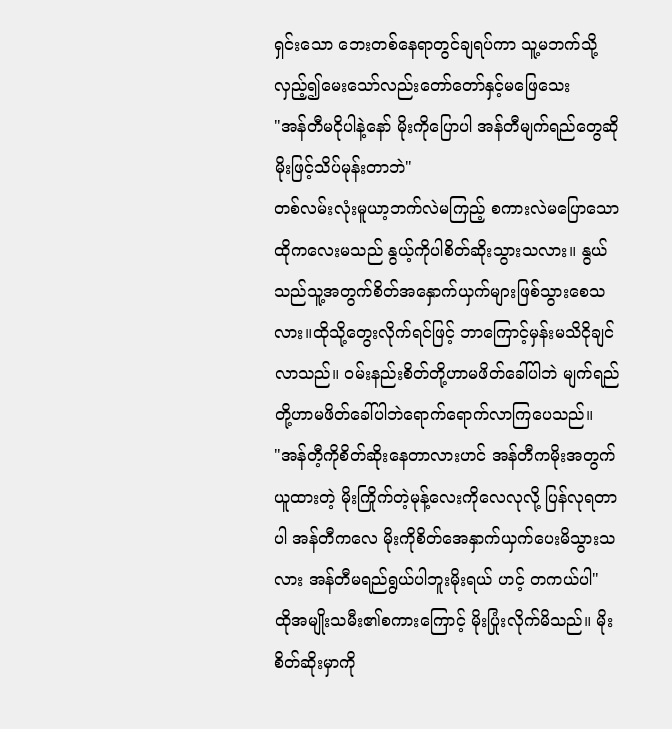ရှင်းသော ဘေးတစ်နေရာတွင်ချရပ်ကာ သူ့မဘက်သို့လှည့်၍မေးသော်လည်းတော်တော်နှင့်မဖြေသေး
"အန်တီမငိုပါနဲ့နော် မိုးကိုပြောပါ အန်တီမျက်ရည်တွေဆို မိုးဖြင့်သိပ်မုန်းတာဘဲ"
တစ်လမ်းလုံးမူယာ့ဘက်လဲမကြည့် စကားလဲမပြောသောထိုကလေးမသည် နွယ့်ကိုပါစိတ်ဆိုးသွားသလား။ နွယ်သည်သူ့အတွက်စိတ်အနှောက်ယှက်များဖြစ်သွားစေသလား။ထိုသို့တွေးလိုက်ရင်ဖြင့် ဘာကြောင့်မှန်းမသိငိုချင်လာသည်။ ဝမ်းနည်းစိတ်တို့ဟာမဖိတ်ခေါ်ပါဘဲ မျက်ရည်တို့ဟာမဖိတ်ခေါ်ပါဘဲရောက်ရောက်လာကြပေသည်။
"အန်တီ့ကိုစိတ်ဆိုးနေတာလားဟင် အန်တီကမိုးအတွက်ယူထားတဲ့ မိုးကြိုက်တဲ့မုန့်လေးကိုလေလုလို့ ပြန်လုရတာပါ အန်တီကလေ မိုးကိုစိတ်အေနှာက်ယှက်ပေးမိသွားသလား အန်တီမရည်ရွယ်ပါဘူးမိုးရယ် ဟင့် တကယ်ပါ"
ထိုအမျိုးသမီး၏စကားကြောင့် မိုးပြုံးလိုက်မိသည်။ မိုးစိတ်ဆိုးမှာကို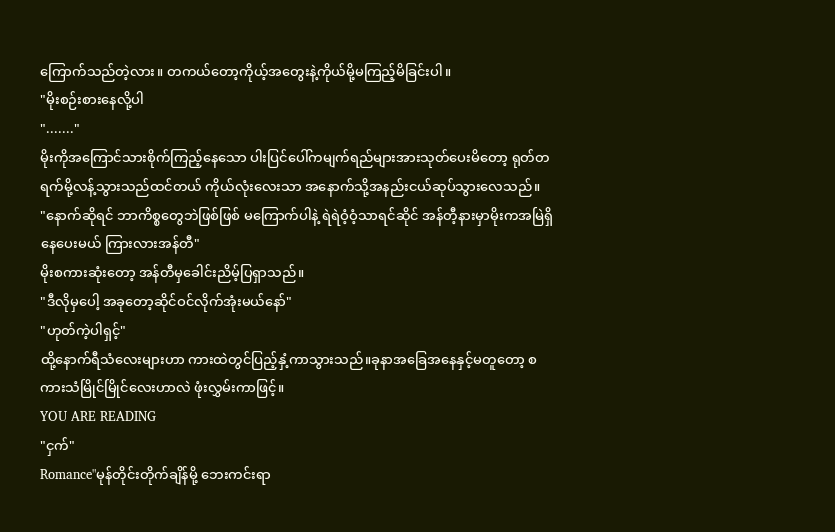ကြောက်သည်တဲ့လား။ တကယ်တော့ကိုယ့်အတွေးနဲ့ကိုယ်မို့မကြည့်မိခြင်းပါ။
"မိုးစဉ်းစားနေလို့ပါ
"......."
မိုးကိုအကြောင်သားစိုက်ကြည့်နေသော ပါးပြင်ပေါ်ကမျက်ရည်များအားသုတ်ပေးမိတော့ ရုတ်တရက်မို့လန့်သွားသည်ထင်တယ် ကိုယ်လုံးလေးသာ အနောက်သို့အနည်းငယ်ဆုပ်သွားလေသည်။
"နောက်ဆိုရင် ဘာကိစ္စတွေဘဲဖြစ်ဖြစ် မကြောက်ပါနဲ့ ရဲရဲဝံ့ဝံ့သာရင်ဆိုင် အန်တီ့နားမှာမိုးကအမြဲရှိနေပေးမယ် ကြားလားအန်တီ"
မိုးစကားဆုံးတော့ အန်တီမှခေါင်းညိမ့်ပြရှာသည်။
"ဒီလိုမှပေါ့ အခုတော့ဆိုင်ဝင်လိုက်အုံးမယ်နော်"
"ဟုတ်ကဲ့ပါရှင့်"
ထို့နောက်ရီသံလေးများဟာ ကားထဲတွင်ပြည့်နှံ့ကာသွားသည်။ခုနာအခြေအနေနှင့်မတူတော့ စကားသံမြိုင်မြိုင်လေးဟာလဲ ဖုံးလွှမ်းကာဖြင့်။
YOU ARE READING
"ငှက်"
Romance"မုန်တိုင်းတိုက်ချိန်မို့ ဘေးကင်းရာ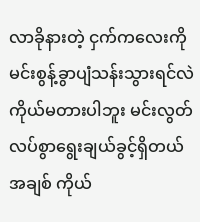လာခိုနားတဲ့ ငှက်ကလေးကို မင်းစွန့်ခွာပျံသန်းသွားရင်လဲ ကိုယ်မတားပါဘူး မင်းလွတ်လပ်စွာရွေးချယ်ခွင့်ရှိတယ်အချစ် ကိုယ်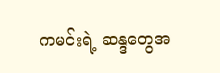ကမင်းရဲ့ ဆန္ဒတွေအ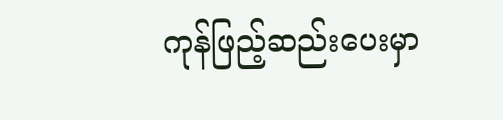ကုန်ဖြည့်ဆည်းပေးမှာ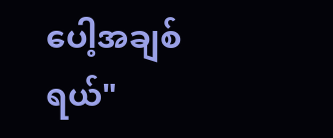ပေါ့အချစ်ရယ်"